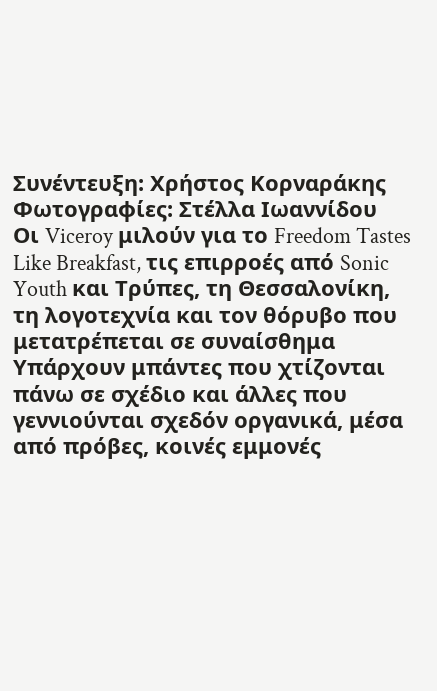Συνέντευξη: Χρήστος Κορναράκης
Φωτογραφίες: Στέλλα Ιωαννίδου
Οι Viceroy μιλούν για το Freedom Tastes Like Breakfast, τις επιρροές από Sonic Youth και Τρύπες, τη Θεσσαλονίκη, τη λογοτεχνία και τον θόρυβο που μετατρέπεται σε συναίσθημα
Υπάρχουν μπάντες που χτίζονται πάνω σε σχέδιο και άλλες που γεννιούνται σχεδόν οργανικά, μέσα από πρόβες, κοινές εμμονές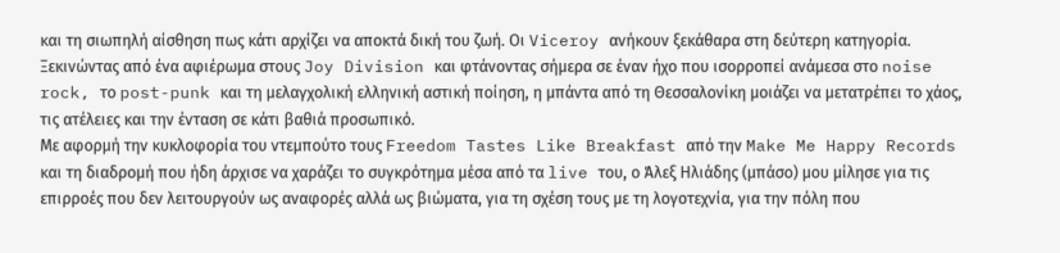και τη σιωπηλή αίσθηση πως κάτι αρχίζει να αποκτά δική του ζωή. Οι Viceroy ανήκουν ξεκάθαρα στη δεύτερη κατηγορία. Ξεκινώντας από ένα αφιέρωμα στους Joy Division και φτάνοντας σήμερα σε έναν ήχο που ισορροπεί ανάμεσα στο noise rock, το post-punk και τη μελαγχολική ελληνική αστική ποίηση, η μπάντα από τη Θεσσαλονίκη μοιάζει να μετατρέπει το χάος, τις ατέλειες και την ένταση σε κάτι βαθιά προσωπικό.
Με αφορμή την κυκλοφορία του ντεμπούτο τους Freedom Tastes Like Breakfast από την Make Me Happy Records και τη διαδρομή που ήδη άρχισε να χαράζει το συγκρότημα μέσα από τα live του, ο Άλεξ Ηλιάδης (μπάσο) μου μίλησε για τις επιρροές που δεν λειτουργούν ως αναφορές αλλά ως βιώματα, για τη σχέση τους με τη λογοτεχνία, για την πόλη που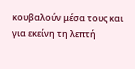κουβαλούν μέσα τους και για εκείνη τη λεπτή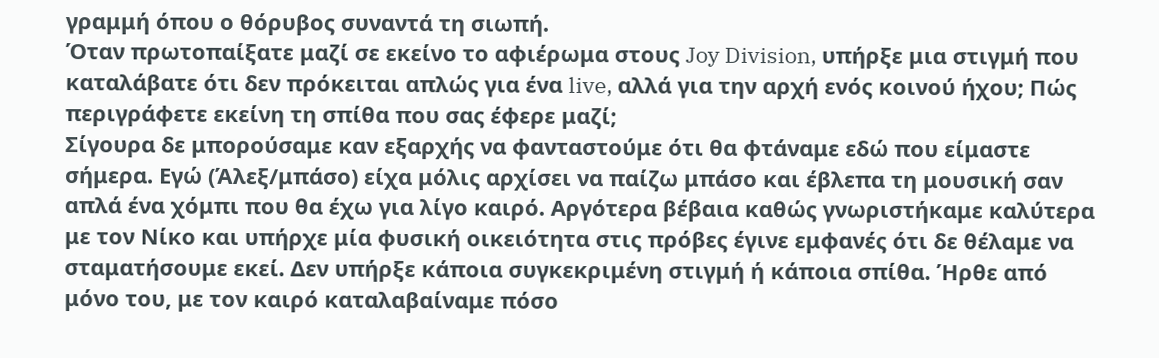γραμμή όπου ο θόρυβος συναντά τη σιωπή.
Όταν πρωτοπαίξατε μαζί σε εκείνο το αφιέρωμα στους Joy Division, υπήρξε μια στιγμή που καταλάβατε ότι δεν πρόκειται απλώς για ένα live, αλλά για την αρχή ενός κοινού ήχου; Πώς περιγράφετε εκείνη τη σπίθα που σας έφερε μαζί;
Σίγουρα δε μπορούσαμε καν εξαρχής να φανταστούμε ότι θα φτάναμε εδώ που είμαστε σήμερα. Εγώ (Άλεξ/μπάσο) είχα μόλις αρχίσει να παίζω μπάσο και έβλεπα τη μουσική σαν απλά ένα χόμπι που θα έχω για λίγο καιρό. Αργότερα βέβαια καθώς γνωριστήκαμε καλύτερα με τον Νίκο και υπήρχε μία φυσική οικειότητα στις πρόβες έγινε εμφανές ότι δε θέλαμε να σταματήσουμε εκεί. Δεν υπήρξε κάποια συγκεκριμένη στιγμή ή κάποια σπίθα. Ήρθε από μόνο του, με τον καιρό καταλαβαίναμε πόσο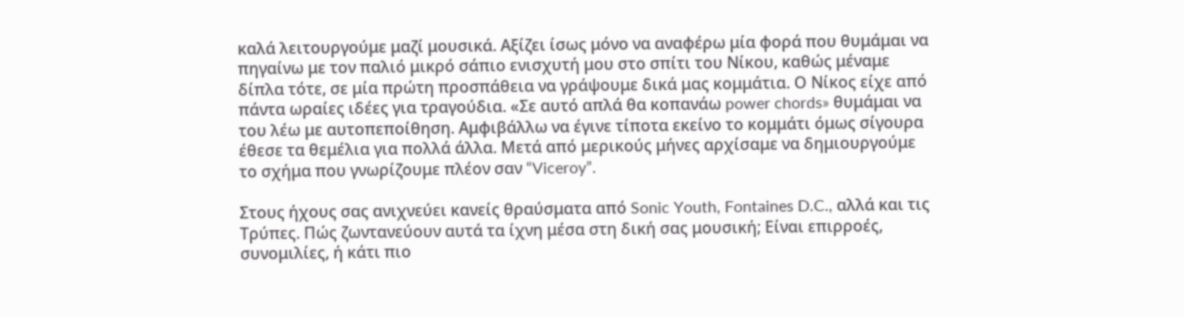καλά λειτουργούμε μαζί μουσικά. Αξίζει ίσως μόνο να αναφέρω μία φορά που θυμάμαι να πηγαίνω με τον παλιό μικρό σάπιο ενισχυτή μου στο σπίτι του Νίκου, καθώς μέναμε δίπλα τότε, σε μία πρώτη προσπάθεια να γράψουμε δικά μας κομμάτια. Ο Νίκος είχε από πάντα ωραίες ιδέες για τραγούδια. «Σε αυτό απλά θα κοπανάω power chords» θυμάμαι να του λέω με αυτοπεποίθηση. Αμφιβάλλω να έγινε τίποτα εκείνο το κομμάτι όμως σίγουρα έθεσε τα θεμέλια για πολλά άλλα. Μετά από μερικούς μήνες αρχίσαμε να δημιουργούμε το σχήμα που γνωρίζουμε πλέον σαν “Viceroy”.

Στους ήχους σας ανιχνεύει κανείς θραύσματα από Sonic Youth, Fontaines D.C., αλλά και τις Τρύπες. Πώς ζωντανεύουν αυτά τα ίχνη μέσα στη δική σας μουσική; Είναι επιρροές, συνομιλίες, ή κάτι πιο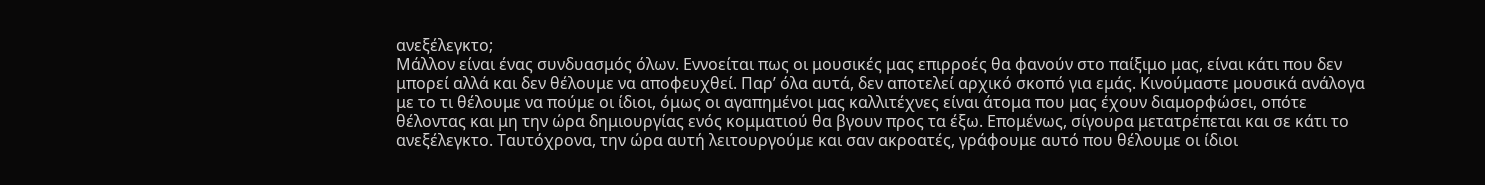ανεξέλεγκτο;
Μάλλον είναι ένας συνδυασμός όλων. Εννοείται πως οι μουσικές μας επιρροές θα φανούν στο παίξιμο μας, είναι κάτι που δεν μπορεί αλλά και δεν θέλουμε να αποφευχθεί. Παρ’ όλα αυτά, δεν αποτελεί αρχικό σκοπό για εμάς. Κινούμαστε μουσικά ανάλογα με το τι θέλουμε να πούμε οι ίδιοι, όμως οι αγαπημένοι μας καλλιτέχνες είναι άτομα που μας έχουν διαμορφώσει, οπότε θέλοντας και μη την ώρα δημιουργίας ενός κομματιού θα βγουν προς τα έξω. Επομένως, σίγουρα μετατρέπεται και σε κάτι το ανεξέλεγκτο. Ταυτόχρονα, την ώρα αυτή λειτουργούμε και σαν ακροατές, γράφουμε αυτό που θέλουμε οι ίδιοι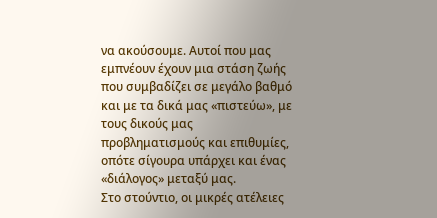να ακούσουμε. Αυτοί που μας εμπνέουν έχουν μια στάση ζωής που συμβαδίζει σε μεγάλο βαθμό και με τα δικά μας «πιστεύω», με τους δικούς μας προβληματισμούς και επιθυμίες, οπότε σίγουρα υπάρχει και ένας «διάλογος» μεταξύ μας.
Στο στούντιο, οι μικρές ατέλειες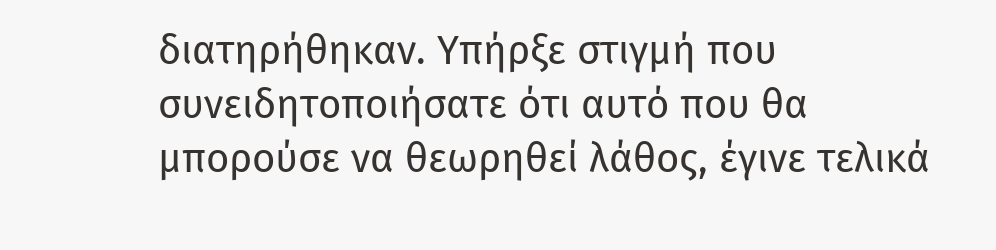διατηρήθηκαν. Υπήρξε στιγμή που συνειδητοποιήσατε ότι αυτό που θα μπορούσε να θεωρηθεί λάθος, έγινε τελικά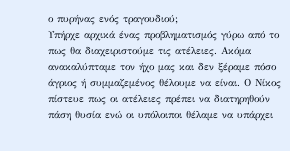ο πυρήνας ενός τραγουδιού;
Υπήρχε αρχικά ένας προβληματισμός γύρω από το πως θα διαχειριστούμε τις ατέλειες. Ακόμα ανακαλύπταμε τον ήχο μας και δεν ξέραμε πόσο άγριος ή συμμαζεμένος θέλουμε να είναι. Ο Νίκος πίστευε πως οι ατέλειες πρέπει να διατηρηθούν πάση θυσία ενώ οι υπόλοιποι θέλαμε να υπάρχει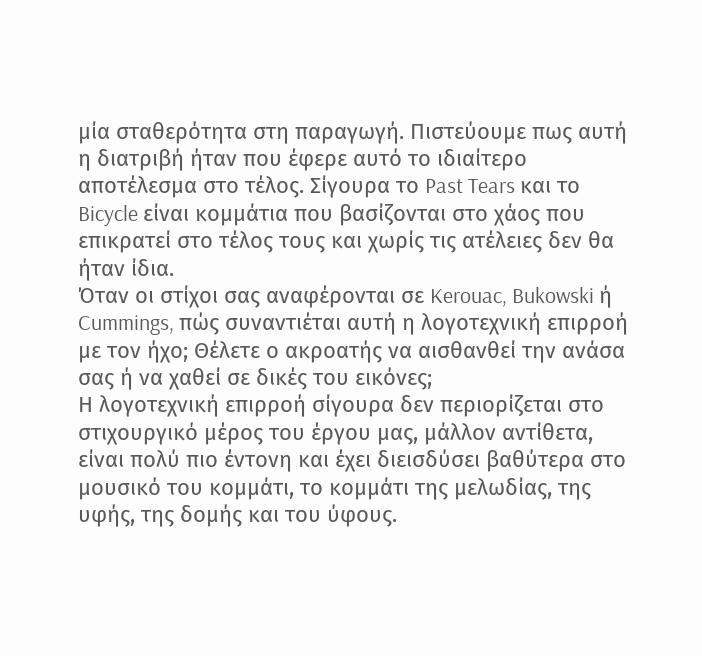μία σταθερότητα στη παραγωγή. Πιστεύουμε πως αυτή η διατριβή ήταν που έφερε αυτό το ιδιαίτερο αποτέλεσμα στο τέλος. Σίγουρα το Past Tears και το Bicycle είναι κομμάτια που βασίζονται στο χάος που επικρατεί στο τέλος τους και χωρίς τις ατέλειες δεν θα ήταν ίδια.
Όταν οι στίχοι σας αναφέρονται σε Kerouac, Bukowski ή Cummings, πώς συναντιέται αυτή η λογοτεχνική επιρροή με τον ήχο; Θέλετε ο ακροατής να αισθανθεί την ανάσα σας ή να χαθεί σε δικές του εικόνες;
Η λογοτεχνική επιρροή σίγουρα δεν περιορίζεται στο στιχουργικό μέρος του έργου μας, μάλλον αντίθετα, είναι πολύ πιο έντονη και έχει διεισδύσει βαθύτερα στο μουσικό του κομμάτι, το κομμάτι της μελωδίας, της υφής, της δομής και του ύφους.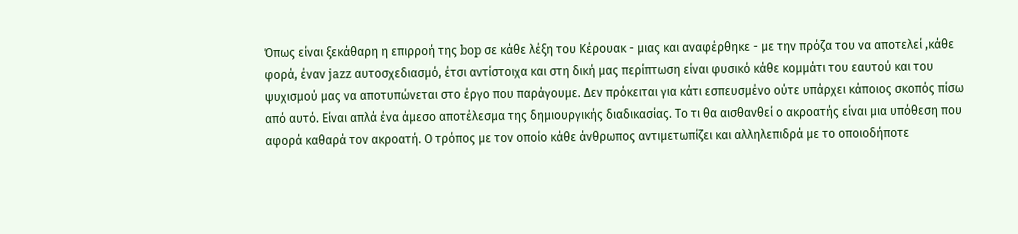Όπως είναι ξεκάθαρη η επιρροή της bop σε κάθε λέξη του Κέρουακ - μιας και αναφέρθηκε - με την πρόζα του να αποτελεί ,κάθε φορά, έναν jazz αυτοσχεδιασμό, έτσι αντίστοιχα και στη δική μας περίπτωση είναι φυσικό κάθε κομμάτι του εαυτού και του ψυχισμού μας να αποτυπώνεται στο έργο που παράγουμε. Δεν πρόκειται για κάτι εσπευσμένο ούτε υπάρχει κάποιος σκοπός πίσω από αυτό. Είναι απλά ένα άμεσο αποτέλεσμα της δημιουργικής διαδικασίας. Το τι θα αισθανθεί ο ακροατής είναι μια υπόθεση που αφορά καθαρά τον ακροατή. Ο τρόπος με τον οποίο κάθε άνθρωπος αντιμετωπίζει και αλληλεπιδρά με το οποιοδήποτε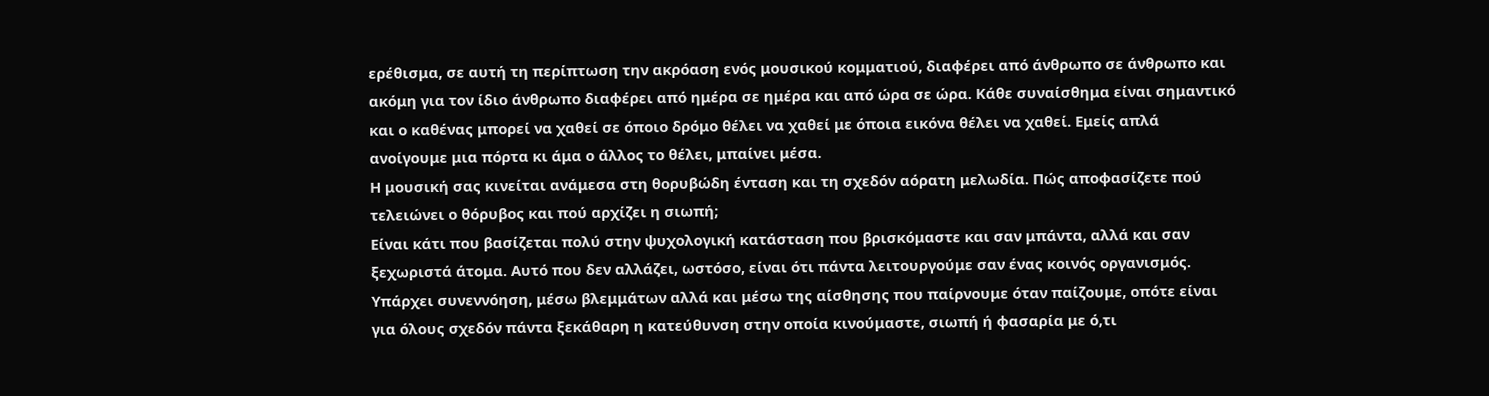ερέθισμα, σε αυτή τη περίπτωση την ακρόαση ενός μουσικού κομματιού, διαφέρει από άνθρωπο σε άνθρωπο και ακόμη για τον ίδιο άνθρωπο διαφέρει από ημέρα σε ημέρα και από ώρα σε ώρα. Κάθε συναίσθημα είναι σημαντικό και ο καθένας μπορεί να χαθεί σε όποιο δρόμο θέλει να χαθεί με όποια εικόνα θέλει να χαθεί. Εμείς απλά ανοίγουμε μια πόρτα κι άμα ο άλλος το θέλει, μπαίνει μέσα.
Η μουσική σας κινείται ανάμεσα στη θορυβώδη ένταση και τη σχεδόν αόρατη μελωδία. Πώς αποφασίζετε πού τελειώνει ο θόρυβος και πού αρχίζει η σιωπή;
Είναι κάτι που βασίζεται πολύ στην ψυχολογική κατάσταση που βρισκόμαστε και σαν μπάντα, αλλά και σαν ξεχωριστά άτομα. Αυτό που δεν αλλάζει, ωστόσο, είναι ότι πάντα λειτουργούμε σαν ένας κοινός οργανισμός. Υπάρχει συνεννόηση, μέσω βλεμμάτων αλλά και μέσω της αίσθησης που παίρνουμε όταν παίζουμε, οπότε είναι για όλους σχεδόν πάντα ξεκάθαρη η κατεύθυνση στην οποία κινούμαστε, σιωπή ή φασαρία με ό,τι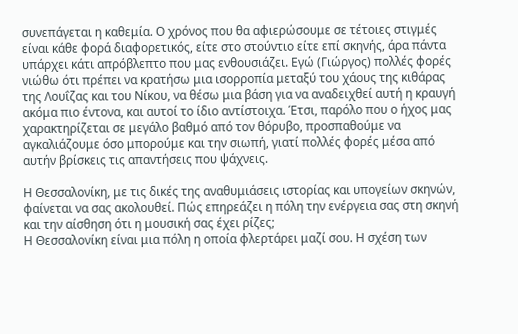συνεπάγεται η καθεμία. Ο χρόνος που θα αφιερώσουμε σε τέτοιες στιγμές είναι κάθε φορά διαφορετικός, είτε στο στούντιο είτε επί σκηνής, άρα πάντα υπάρχει κάτι απρόβλεπτο που μας ενθουσιάζει. Εγώ (Γιώργος) πολλές φορές νιώθω ότι πρέπει να κρατήσω μια ισορροπία μεταξύ του χάους της κιθάρας της Λουΐζας και του Νίκου, να θέσω μια βάση για να αναδειχθεί αυτή η κραυγή ακόμα πιο έντονα, και αυτοί το ίδιο αντίστοιχα. Έτσι, παρόλο που ο ήχος μας χαρακτηρίζεται σε μεγάλο βαθμό από τον θόρυβο, προσπαθούμε να αγκαλιάζουμε όσο μπορούμε και την σιωπή, γιατί πολλές φορές μέσα από αυτήν βρίσκεις τις απαντήσεις που ψάχνεις.

Η Θεσσαλονίκη, με τις δικές της αναθυμιάσεις ιστορίας και υπογείων σκηνών, φαίνεται να σας ακολουθεί. Πώς επηρεάζει η πόλη την ενέργεια σας στη σκηνή και την αίσθηση ότι η μουσική σας έχει ρίζες;
Η Θεσσαλονίκη είναι μια πόλη η οποία φλερτάρει μαζί σου. Η σχέση των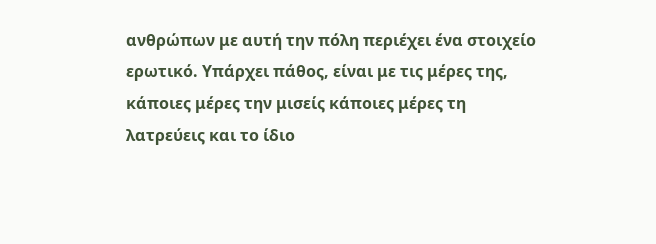ανθρώπων με αυτή την πόλη περιέχει ένα στοιχείο ερωτικό. Υπάρχει πάθος, είναι με τις μέρες της, κάποιες μέρες την μισείς κάποιες μέρες τη λατρεύεις και το ίδιο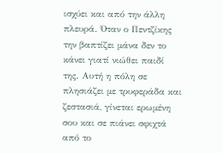ισχύει και από την άλλη πλευρά. Όταν ο Πεντζίκης την βαπτίζει μάνα δεν το κάνει γιατί νιώθει παιδί της. Αυτή η πόλη σε πλησιάζει με τρυφεράδα και ζεστασιά, γίνεται ερωμένη σου και σε πιάνει σφιχτά από το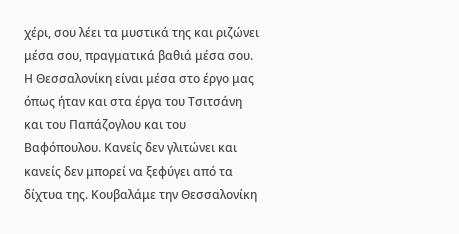χέρι, σου λέει τα μυστικά της και ριζώνει μέσα σου, πραγματικά βαθιά μέσα σου. Η Θεσσαλονίκη είναι μέσα στο έργο μας όπως ήταν και στα έργα του Τσιτσάνη και του Παπάζογλου και του Βαφόπουλου. Κανείς δεν γλιτώνει και κανείς δεν μπορεί να ξεφύγει από τα δίχτυα της. Κουβαλάμε την Θεσσαλονίκη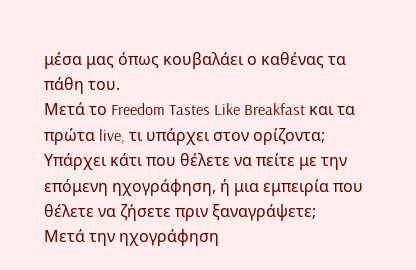μέσα μας όπως κουβαλάει ο καθένας τα πάθη του.
Μετά το Freedom Tastes Like Breakfast και τα πρώτα live, τι υπάρχει στον ορίζοντα; Υπάρχει κάτι που θέλετε να πείτε με την επόμενη ηχογράφηση, ή μια εμπειρία που θέλετε να ζήσετε πριν ξαναγράψετε;
Μετά την ηχογράφηση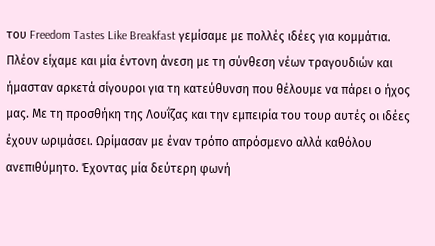του Freedom Tastes Like Breakfast γεμίσαμε με πολλές ιδέες για κομμάτια. Πλέον είχαμε και μία έντονη άνεση με τη σύνθεση νέων τραγουδιών και ήμασταν αρκετά σίγουροι για τη κατεύθυνση που θέλουμε να πάρει ο ήχος μας. Με τη προσθήκη της Λουΐζας και την εμπειρία του τουρ αυτές οι ιδέες έχουν ωριμάσει. Ωρίμασαν με έναν τρόπο απρόσμενο αλλά καθόλου ανεπιθύμητο. Έχοντας μία δεύτερη φωνή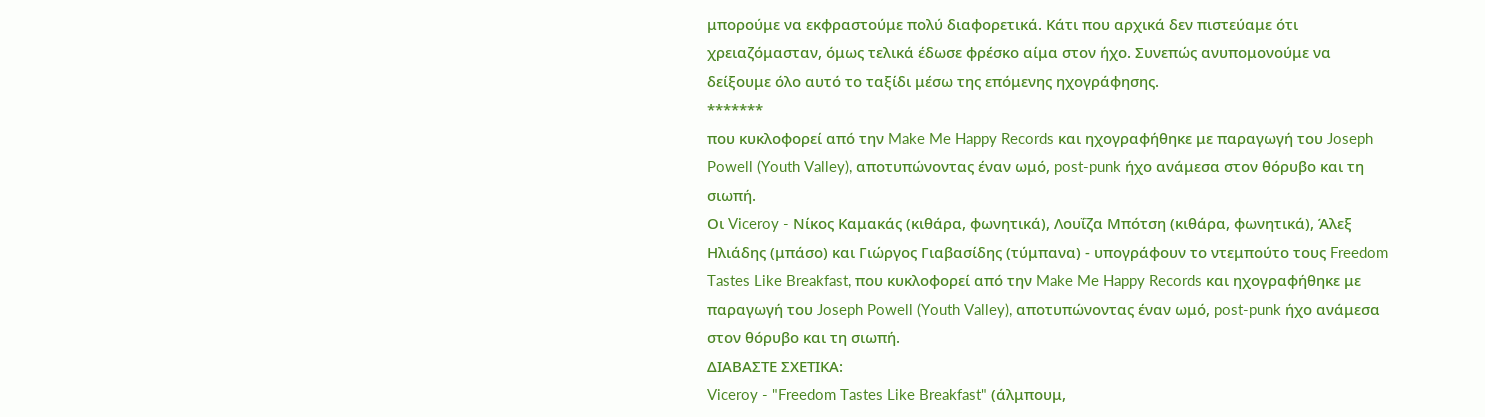μπορούμε να εκφραστούμε πολύ διαφορετικά. Κάτι που αρχικά δεν πιστεύαμε ότι χρειαζόμασταν, όμως τελικά έδωσε φρέσκο αίμα στον ήχο. Συνεπώς ανυπομονούμε να δείξουμε όλο αυτό το ταξίδι μέσω της επόμενης ηχογράφησης.
*******
που κυκλοφορεί από την Make Me Happy Records και ηχογραφήθηκε με παραγωγή του Joseph Powell (Youth Valley), αποτυπώνοντας έναν ωμό, post-punk ήχο ανάμεσα στον θόρυβο και τη σιωπή.
Οι Viceroy - Νίκος Καμακάς (κιθάρα, φωνητικά), Λουΐζα Μπότση (κιθάρα, φωνητικά), Άλεξ Ηλιάδης (μπάσο) και Γιώργος Γιαβασίδης (τύμπανα) - υπογράφουν το ντεμπούτο τους Freedom Tastes Like Breakfast, που κυκλοφορεί από την Make Me Happy Records και ηχογραφήθηκε με παραγωγή του Joseph Powell (Youth Valley), αποτυπώνοντας έναν ωμό, post-punk ήχο ανάμεσα στον θόρυβο και τη σιωπή.
ΔΙΑΒΑΣΤΕ ΣΧΕΤΙΚΑ:
Viceroy - "Freedom Tastes Like Breakfast" (άλμπουμ,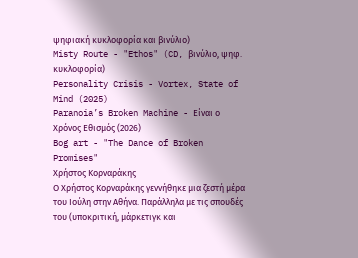ψηφιακή κυκλοφορία και βινύλιο)
Misty Route - "Ethos" (CD, βινύλιο, ψηφ. κυκλοφορία)
Personality Crisis - Vortex, State of Mind (2025)
Paranoia’s Broken Machine - Είναι ο Χρόνος Εθισμός (2026)
Bog art - "The Dance of Broken Promises"
Χρήστος Κορναράκης
Ο Χρήστος Κορναράκης γεννήθηκε μια ζεστή μέρα του Ιούλη στην Αθήνα. Παράλληλα με τις σπουδές του (υποκριτική, μάρκετιγκ και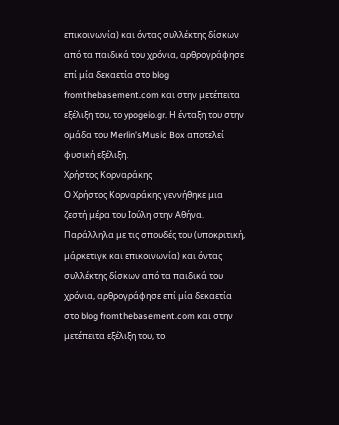επικοινωνία) και όντας συλλέκτης δίσκων από τα παιδικά του χρόνια, αρθρογράφησε επί μία δεκαετία στο blog fromthebasement.com και στην μετέπειτα εξέλιξη του, το ypogeio.gr. Η ένταξη του στην ομάδα του Merlin’sMusic Box αποτελεί φυσική εξέλιξη.
Χρήστος Κορναράκης
Ο Χρήστος Κορναράκης γεννήθηκε μια ζεστή μέρα του Ιούλη στην Αθήνα. Παράλληλα με τις σπουδές του (υποκριτική, μάρκετιγκ και επικοινωνία) και όντας συλλέκτης δίσκων από τα παιδικά του χρόνια, αρθρογράφησε επί μία δεκαετία στο blog fromthebasement.com και στην μετέπειτα εξέλιξη του, το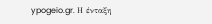ypogeio.gr. Η ένταξη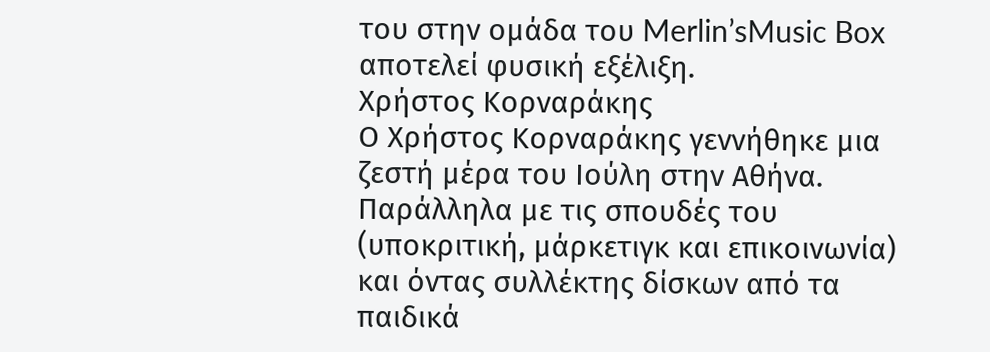του στην ομάδα του Merlin’sMusic Box αποτελεί φυσική εξέλιξη.
Χρήστος Κορναράκης
Ο Χρήστος Κορναράκης γεννήθηκε μια ζεστή μέρα του Ιούλη στην Αθήνα. Παράλληλα με τις σπουδές του (υποκριτική, μάρκετιγκ και επικοινωνία) και όντας συλλέκτης δίσκων από τα παιδικά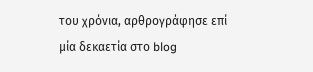του χρόνια, αρθρογράφησε επί μία δεκαετία στο blog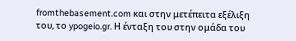fromthebasement.com και στην μετέπειτα εξέλιξη του, το ypogeio.gr. Η ένταξη του στην ομάδα του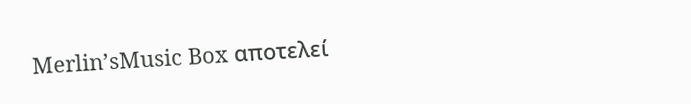Merlin’sMusic Box αποτελεί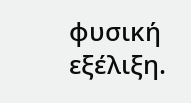φυσική εξέλιξη.